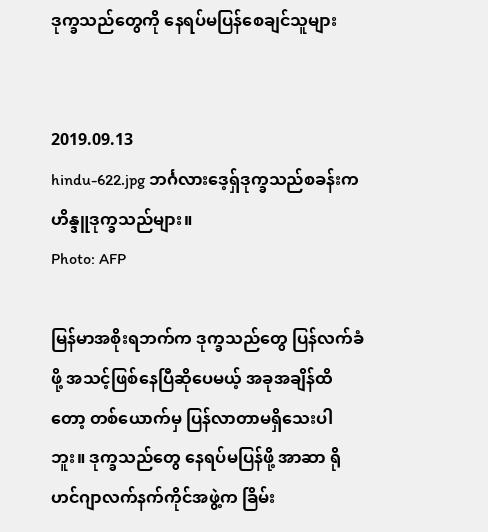ဒုက္ခသည်တွေကို နေရပ်မပြန်စေချင်သူများ


2019.09.13
hindu-622.jpg ဘင်္ဂလားဒေ့ရှ်ဒုက္ခသည်စခန်းက ဟိန္ဒူဒုက္ခသည်များ။
Photo: AFP

မြန်မာအစိုးရဘက်က ဒုက္ခသည်တွေ ပြန်လက်ခံဖို့ အသင့်ဖြစ်နေပြီဆိုပေမယ့် အခုအချိန်ထိတော့ တစ်ယောက်မှ ပြန်လာတာမရှိသေးပါဘူး။ ဒုက္ခသည်တွေ နေရပ်မပြန်ဖို့ အာဆာ ရိုဟင်ဂျာလက်နက်ကိုင်အဖွဲ့က ခြိမ်း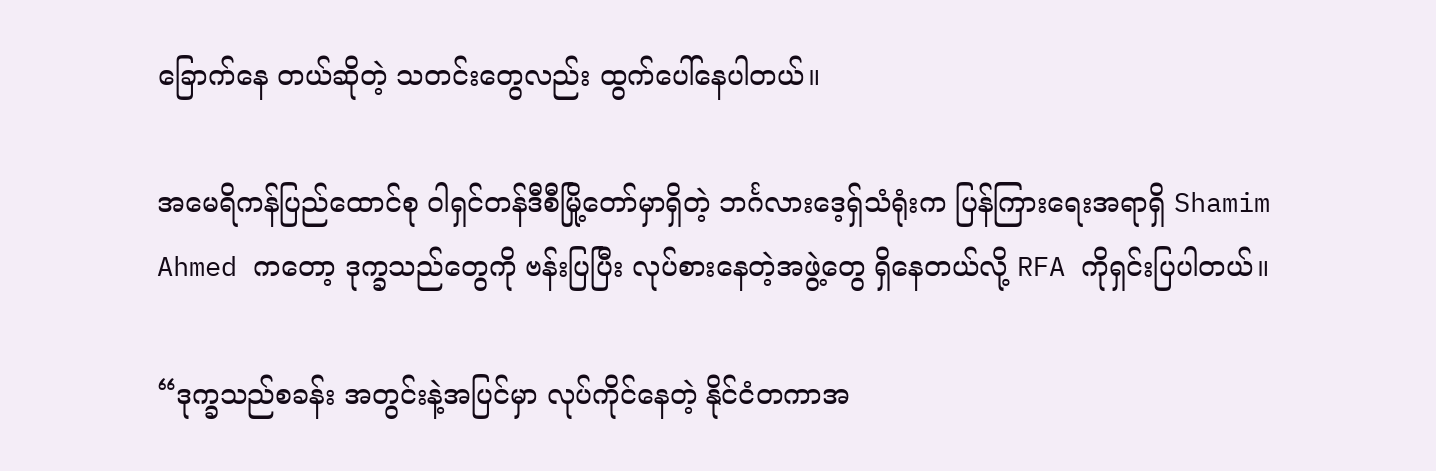ခြောက်နေ တယ်ဆိုတဲ့ သတင်းတွေလည်း ထွက်ပေါ်နေပါတယ်။

အမေရိကန်ပြည်ထောင်စု ဝါရှင်တန်ဒီစီမြို့တော်မှာရှိတဲ့ ဘင်္ဂလားဒေ့ရှ်သံရုံးက ပြန်ကြားရေးအရာရှိ Shamim Ahmed ကတော့ ဒုက္ခသည်တွေကို ဗန်းပြပြီး လုပ်စားနေတဲ့အဖွဲ့တွေ ရှိနေတယ်လို့ RFA ကိုရှင်းပြပါတယ်။

“ဒုက္ခသည်စခန်း အတွင်းနဲ့အပြင်မှာ လုပ်ကိုင်နေတဲ့ နိုင်ငံတကာအ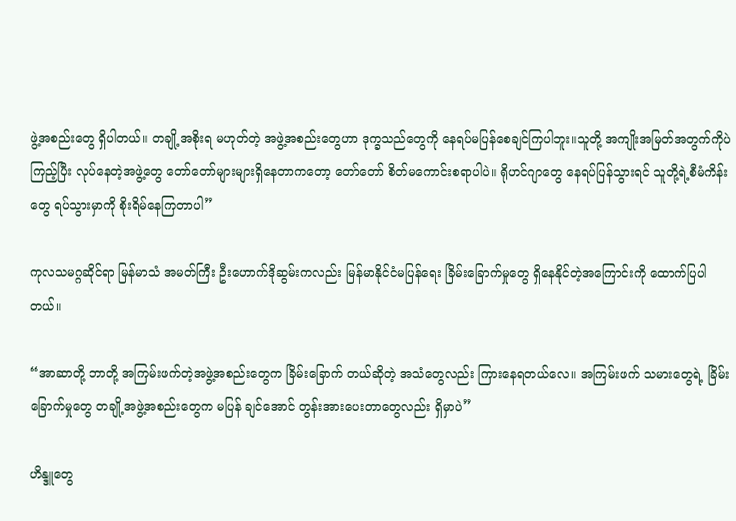ဖွဲ့အစည်းတွေ ရှိပါတယ်။ တချို့အစိုးရ မဟုတ်တဲ့ အဖွဲ့အစည်းတွေဟာ ဒုက္ခသည်တွေကို နေရပ်မပြန်စေချင်ကြပါဘူး။သူတို့ အကျိုးအမြတ်အတွက်ကိုပဲ ကြည့်ပြီး လုပ်နေတဲ့အဖွဲ့တွေ တော်တော်များများရှိနေတာကတော့ တော်တော် စိတ်မကောင်းစရာပါပဲ။ ရိုဟင်ဂျာတွေ နေရပ်ပြန်သွားရင် သူတို့ရဲ့စီမံကိန်းတွေ ရပ်သွားမှာကို စိုးရိမ်နေကြတာပါ”

ကုလသမဂ္ဂဆိုင်ရာ မြန်မာသံ အမတ်ကြီး ဦးဟောက်ဒိုဆွမ်းကလည်း မြန်မာနိုင်ငံမပြန်ရေး ခြိမ်းခြောက်မှုတွေ ရှိနေနိုင်တဲ့အကြောင်းကို ထောက်ပြပါတယ်။

“အာဆာတို့ ဘာတို့ အကြမ်းဖက်တဲ့အဖွဲ့အစည်းတွေက ခြိမ်းခြောက် တယ်ဆိုတဲ့ အသံတွေလည်း ကြားနေရတယ်လေ။ အကြမ်းဖက် သမားတွေရဲ့ ခြိမ်းခြောက်မှုတွေ တချို့အဖွဲ့အစည်းတွေက မပြန် ချင်အောင် တွန်းအားပေးတာတွေလည်း ရှိမှာပဲ”

ဟိန္ဒူတွေ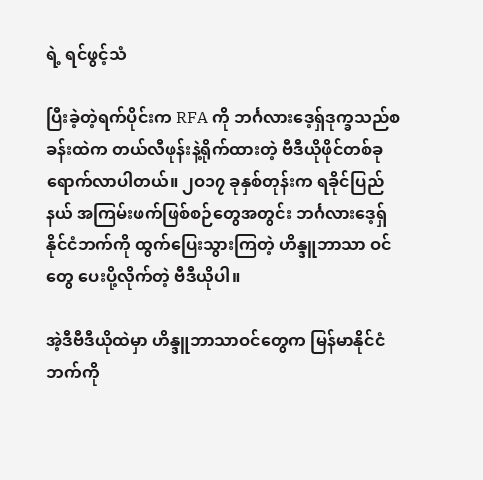ရဲ့ ရင်ဖွင့်သံ

ပြီးခဲ့တဲ့ရက်ပိုင်းက RFA ကို ဘင်္ဂလားဒေ့ရှ်ဒုက္ခသည်စခန်းထဲက တယ်လီဖုန်းနဲ့ရိုက်ထားတဲ့ ဗီဒီယိုဖိုင်တစ်ခု ရောက်လာပါတယ်။ ၂ဝ၁၇ ခုနှစ်တုန်းက ရခိုင်ပြည်နယ် အကြမ်းဖက်ဖြစ်စဉ်တွေအတွင်း ဘင်္ဂလားဒေ့ရှ်နိုင်ငံဘက်ကို ထွက်ပြေးသွားကြတဲ့ ဟိန္ဒူဘာသာ ဝင်တွေ ပေးပို့လိုက်တဲ့ ဗီဒီယိုပါ။

အဲ့ဒီဗီဒီယိုထဲမှာ ဟိန္ဒူဘာသာဝင်တွေက မြန်မာနိုင်ငံဘက်ကို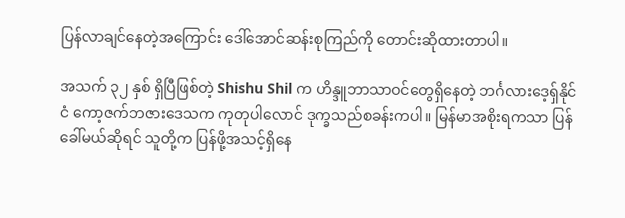ပြန်လာချင်နေတဲ့အကြောင်း ဒေါ်အောင်ဆန်းစုကြည်ကို တောင်းဆိုထားတာပါ။

အသက် ၃၂ နှစ် ရှိပြီဖြစ်တဲ့ Shishu Shil က ဟိန္ဒူဘာသာဝင်တွေရှိနေတဲ့ ဘင်္ဂလားဒေ့ရှ်နိုင်ငံ ကော့ဇက်ဘဇားဒေသက ကုတုပါလောင် ဒုက္ခသည်စခန်းကပါ။ မြန်မာအစိုးရကသာ ပြန်ခေါ်မယ်ဆိုရင် သူတို့က ပြန်ဖို့အသင့်ရှိနေ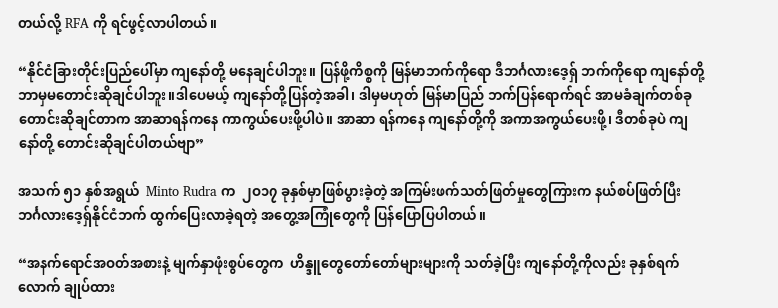တယ်လို့ RFA ကို ရင်ဖွင့်လာပါတယ်။

“နိုင်ငံခြားတိုင်းပြည်ပေါ်မှာ ကျနော်တို့ မနေချင်ပါဘူး။ ပြန်ဖို့ကိစ္စကို မြန်မာဘက်ကိုရော ဒီဘင်္ဂလားဒေ့ရှ် ဘက်ကိုရော ကျနော်တို့ ဘာမှမတောင်းဆိုချင်ပါဘူး။ဒါပေမယ့် ကျနော်တို့ပြန်တဲ့အခါ၊ ဒါမှမဟုတ် မြန်မာပြည် ဘက်ပြန်ရောက်ရင် အာမခံချက်တစ်ခု တောင်းဆိုချင်တာက အာဆာရန်ကနေ ကာကွယ်ပေးဖို့ပါပဲ။ အာဆာ ရန်ကနေ ကျနော်တို့ကို အကာအကွယ်ပေးဖို့၊ ဒီတစ်ခုပဲ ကျနော်တို့ တောင်းဆိုချင်ပါတယ်ဗျာ”

အသက် ၅၁ နှစ်အရွယ်  Minto Rudra က  ၂ဝ၁၇ ခုနှစ်မှာဖြစ်ပွားခဲ့တဲ့ အကြမ်းဖက်သတ်ဖြတ်မှုတွေကြားက နယ်စပ်ဖြတ်ပြီး ဘင်္ဂလားဒေ့ရှ်နိုင်ငံဘက် ထွက်ပြေးလာခဲ့ရတဲ့ အတွေ့အကြုံတွေကို ပြန်ပြောပြပါတယ်။

“အနက်ရောင်အဝတ်အစားနဲ့ မျက်နှာဖုံးစွပ်တွေက  ဟိန္ဒူတွေတော်တော်များများကို သတ်ခဲ့ပြီး ကျနော်တို့ကိုလည်း ခုနှစ်ရက်လောက် ချုပ်ထား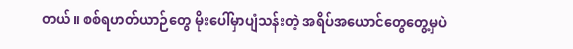တယ်။ စစ်ရဟတ်ယာဉ်တွေ မိုးပေါ်မှာပျံသန်းတဲ့ အရိပ်အယောင်တွေတွေ့မှပဲ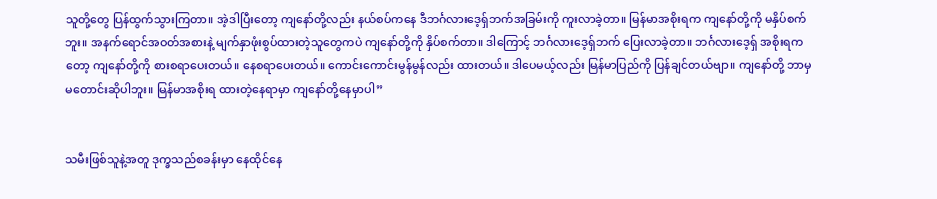သူတို့တွေ ပြန်ထွက်သွားကြတာ။ အဲ့ဒါပြီးတော့ ကျနော်တို့လည်း နယ်စပ်ကနေ ဒီဘင်္ဂလားဒေ့ရှ်ဘက်အခြမ်းကို ကူးလာခဲ့တာ။ မြန်မာအစိုးရက ကျနော်တို့ကို မနှိပ်စက်ဘူး။ အနက်ရောင်အဝတ်အစားနဲ့ မျက်နှာဖုံးစွပ်ထားတဲ့သူတွေကပဲ ကျနော်တို့ကို နှိပ်စက်တာ။ ဒါကြောင့် ဘင်္ဂလားဒေ့ရှ်ဘက် ပြေးလာခဲ့တာ။ ဘင်္ဂလားဒေ့ရှ် အစိုးရကတော့ ကျနော်တို့ကို စားစရာပေးတယ်။ နေစရာပေးတယ်။ ကောင်းကောင်းမွန်မွန်လည်း ထားတယ်။ ဒါပေမယ့်လည်း မြန်မာပြည်ကို ပြန်ချင်တယ်ဗျာ။ ကျနော်တို့ ဘာမှမတောင်းဆိုပါဘူး။ မြန်မာအစိုးရ ထားတဲ့နေရာမှာ ကျနော်တို့နေမှာပါ”


သမီးဖြစ်သူနဲ့အတူ ဒုက္ခသည်စခန်းမှာ နေထိုင်နေ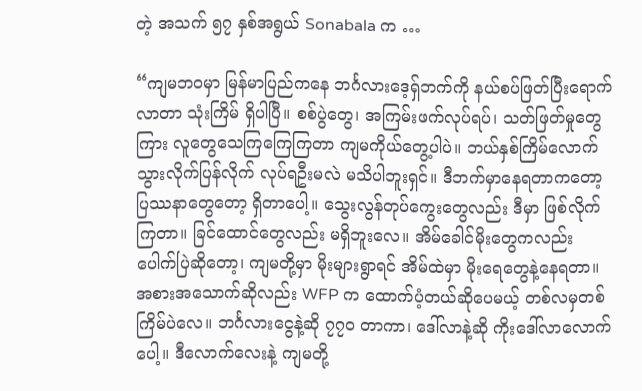တဲ့ အသက် ၅၇ နှစ်အရွယ် Sonabala က …

“ကျမဘဝမှာ မြန်မာပြည်ကနေ ဘင်္ဂလားဒေ့ရှ်ဘက်ကို နယ်စပ်ဖြတ်ပြီးရောက်လာတာ သုံးကြိမ် ရှိပါပြီ။ စစ်ပွဲတွေ၊ အကြမ်းဖက်လုပ်ရပ်၊ သတ်ဖြတ်မှုတွေကြား လူတွေသေကြကြေကြတာ ကျမကိုယ်တွေ့ပါပဲ။ ဘယ်နှစ်ကြိမ်လောက် သွားလိုက်ပြန်လိုက် လုပ်ရဦးမလဲ မသိပါဘူးရှင်။ ဒီဘက်မှာနေရတာကတော့ ပြဿနာတွေတော့ ရှိတာပေါ့။ သွေးလွန်တုပ်ကွေးတွေလည်း ဒီမှာ ဖြစ်လိုက်ကြတာ။ ခြင်ထောင်တွေလည်း မရှိဘူးလေ။ အိမ်ခေါင်မိုးတွေကလည်း ပေါက်ပြဲဆိုတော့၊ ကျမတို့မှာ မိုးများရွာရင် အိမ်ထဲမှာ မိုးရေတွေနဲ့နေရတာ။ အစားအသောက်ဆိုလည်း WFP က ထောက်ပံ့တယ်ဆိုပေမယ့် တစ်လမှတစ်ကြိမ်ပဲလေ။ ဘင်္ဂလားငွေနဲ့ဆို ၇၇ဝ တာကာ၊ ဒေါ်လာနဲ့ဆို ကိုးဒေါ်လာလောက်ပေါ့။ ဒီလောက်လေးနဲ့ ကျမတို့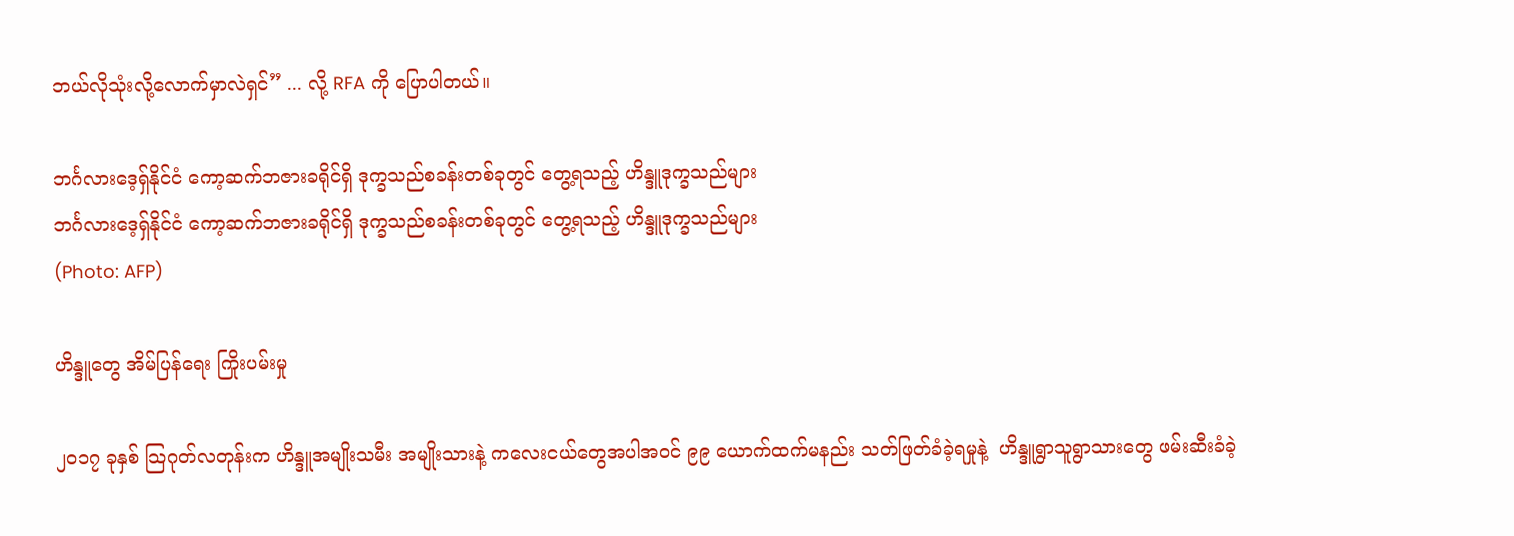ဘယ်လိုသုံးလို့လောက်မှာလဲရှင်” ... လို့ RFA ကို ပြောပါတယ်။

ဘင်္ဂလားဒေ့ရှ်နိုင်ငံ ကော့ဆက်ဘဇားခရိုင်ရှိ ဒုက္ခသည်စခန်းတစ်ခုတွင် တွေ့ရသည့် ဟိန္ဒူဒုက္ခသည်များ
ဘင်္ဂလားဒေ့ရှ်နိုင်ငံ ကော့ဆက်ဘဇားခရိုင်ရှိ ဒုက္ခသည်စခန်းတစ်ခုတွင် တွေ့ရသည့် ဟိန္ဒူဒုက္ခသည်များ
(Photo: AFP)

ဟိန္ဒူတွေ အိမ်ပြန်ရေး ကြိုးပမ်းမှု

၂ဝ၁၇ ခုနှစ် သြဂုတ်လတုန်းက ဟိန္ဒူအမျိုးသမီး အမျိုးသားနဲ့ ကလေးငယ်တွေအပါအဝင် ၉၉ ယောက်ထက်မနည်း သတ်ဖြတ်ခံခဲ့ရမှုနဲ့  ဟိန္ဒူရွာသူရွာသားတွေ ဖမ်းဆီးခံခဲ့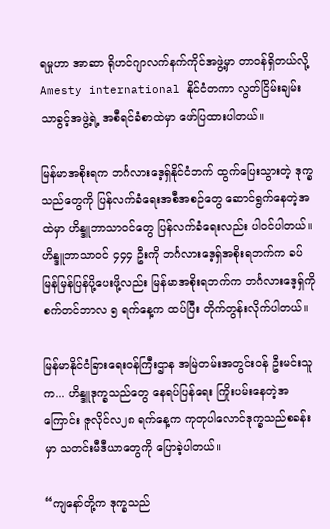ရမှုဟာ အာဆာ ရိုဟင်ဂျာလက်နက်ကိုင်အဖွဲ့မှာ တာဝန်ရှိတယ်လို့ Amesty international နိုင်ငံတကာ လွတ်ငြိမ်းချမ်းသာခွင့်အဖွဲ့ရဲ့ အစီရင်ခံစာထဲမှာ ဖော်ပြထားပါတယ်။

မြန်မာအစိုးရက ဘင်္ဂလားဒေ့ရှ်နိုင်ငံဘက် ထွက်ပြေးသွားတဲ့ ဒုက္ခသည်တွေကို ပြန်လက်ခံရေးအစီအစဉ်တွေ ဆောင်ရွက်နေတဲ့အထဲမှာ ဟိန္ဒူဘာသာဝင်တွေ ပြန်လက်ခံရေးလည်း ပါဝင်ပါတယ်။ ဟိန္ဒူဘာသာဝင် ၄၄၄ ဦးကို ဘင်္ဂလားဒေ့ရှ်အစိုးရဘက်က ခပ်မြန်မြန်ပြန်ပို့ပေးဖို့လည်း မြန်မာအစိုးရဘက်က ဘင်္ဂလားဒေ့ရှ်ကို စက်တင်ဘာလ ၅ ရက်နေ့က ထပ်ပြီး တိုက်တွန်းလိုက်ပါတယ်။

မြန်မာနိုင်ငံခြားရေးဝန်ကြီးဌာန အမြဲတမ်းအတွင်းဝန် ဦးမင်းသူက... ဟိန္ဒူဒုက္ခသည်တွေ နေရပ်ပြန်ရေး ကြိုးပမ်းနေတဲ့အကြောင်း ဇူလိုင်လ၂၈ ရက်နေ့က ကုတုပါလောင်ဒုက္ခသည်စခန်းမှာ သတင်းမီဒီယာတွေကို ပြောခဲ့ပါတယ်။

“ကျနော်တို့က ဒုက္ခသည်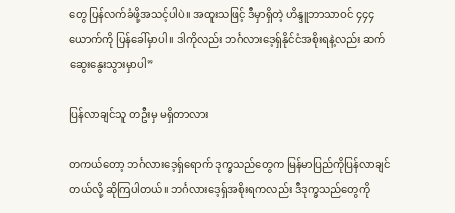တွေ ပြန်လက်ခံဖို့အသင့်ပါပဲ။ အထူးသဖြင့် ဒီမှာရှိတဲ့ ဟိန္ဒူဘာသာဝင် ၄၄၄ ယောက်ကို ပြန်ခေါ်မှာပါ။ ဒါကိုလည်း ဘင်္ဂလားဒေ့ရှ်နိုင်ငံအစိုးရနဲ့လည်း ဆက်ဆွေးနွေးသွားမှာပါ”

ပြန်လာချင်သူ တဦးမှ မရှိတာလား

တကယ်တော့ ဘင်္ဂလားဒေ့ရှ်ရောက် ဒုက္ခသည်တွေက မြန်မာပြည်ကိုပြန်လာချင်တယ်လို့ ဆိုကြပါတယ်။ ဘင်္ဂလားဒေ့ရှ်အစိုးရကလည်း ဒီဒုက္ခသည်တွေကို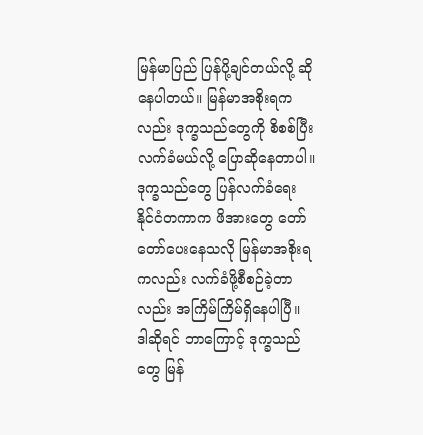မြန်မာပြည် ပြန်ပို့ချင်တယ်လို့ ဆိုနေပါတယ်။ မြန်မာအစိုးရကလည်း ဒုက္ခသည်တွေကို စိစစ်ပြီးလက်ခံမယ်လို့ ပြောဆိုနေတာပါ။ ဒုက္ခသည်တွေ ပြန်လက်ခံရေး နိုင်ငံတကာက ဖိအားတွေ တော်တော်ပေးနေသလို မြန်မာအစိုးရကလည်း လက်ခံဖို့စီစဉ်ခဲ့တာလည်း အကြိမ်ကြိမ်ရှိနေပါပြီ။ ဒါဆိုရင် ဘာကြောင့် ဒုက္ခသည်တွေ မြန်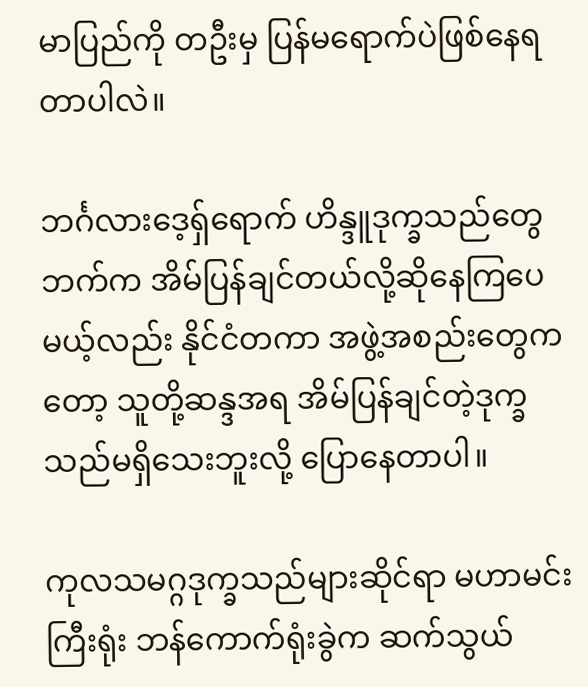မာပြည်ကို တဦးမှ ပြန်မရောက်ပဲဖြစ်နေရတာပါလဲ။

ဘင်္ဂလားဒေ့ရှ်ရောက် ဟိန္ဒူဒုက္ခသည်တွေဘက်က အိမ်ပြန်ချင်တယ်လို့ဆိုနေကြပေမယ့်လည်း နိုင်ငံတကာ အဖွဲ့အစည်းတွေကတော့ သူတို့ဆန္ဒအရ အိမ်ပြန်ချင်တဲ့ဒုက္ခသည်မရှိသေးဘူးလို့ ပြောနေတာပါ။

ကုလသမဂ္ဂဒုက္ခသည်များဆိုင်ရာ မဟာမင်းကြီးရုံး ဘန်ကောက်ရုံးခွဲက ဆက်သွယ်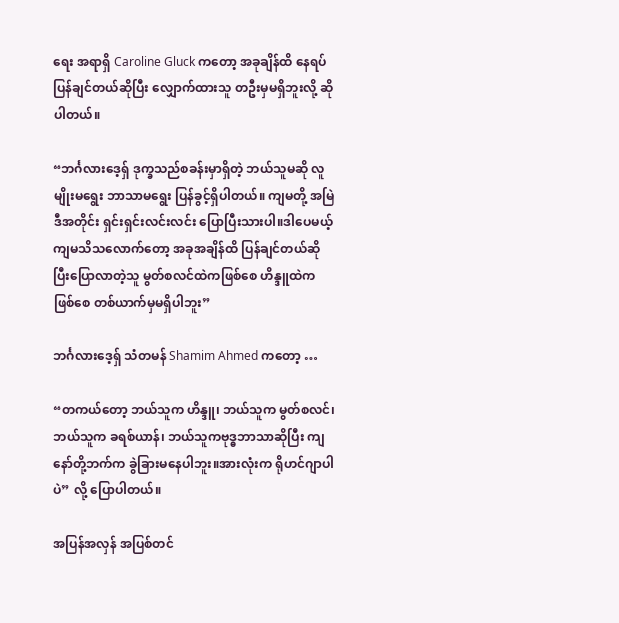ရေး အရာရှိ Caroline Gluck ကတော့ အခုချိန်ထိ နေရပ်ပြန်ချင်တယ်ဆိုပြီး လျှောက်ထားသူ တဦးမှမရှိဘူးလို့ ဆိုပါတယ်။

“ဘင်္ဂလားဒေ့ရှ် ဒုက္ခသည်စခန်းမှာရှိတဲ့ ဘယ်သူမဆို လူမျိုးမရွေး ဘာသာမရွေး ပြန်ခွင့်ရှိပါတယ်။ ကျမတို့ အမြဲဒီအတိုင်း ရှင်းရှင်းလင်းလင်း ပြောပြီးသားပါ။ဒါပေမယ့် ကျမသိသလောက်တော့ အခုအချိန်ထိ ပြန်ချင်တယ်ဆိုပြီးပြောလာတဲ့သူ မွတ်စလင်ထဲကဖြစ်စေ ဟိန္ဒူထဲကဖြစ်စေ တစ်ယာက်မှမရှိပါဘူး”

ဘင်္ဂလားဒေ့ရှ် သံတမန် Shamim Ahmed ကတော့ …

“တကယ်တော့ ဘယ်သူက ဟိန္ဒူ၊ ဘယ်သူက မွတ်စလင်၊ ဘယ်သူက ခရစ်ယာန်၊ ဘယ်သူကဗုဒ္ဓဘာသာဆိုပြီး ကျနော်တို့ဘက်က ခွဲခြားမနေပါဘူး။အားလုံးက ရိုဟင်ဂျာပါပဲ” လို့ ပြောပါတယ်။

အပြန်အလှန် အပြစ်တင်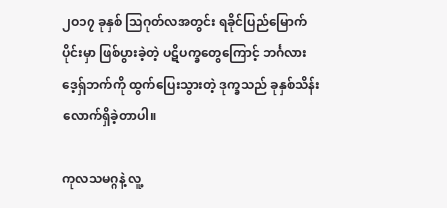၂ဝ၁၇ ခုနှစ် သြဂုတ်လအတွင်း ရခိုင်ပြည်မြောက်ပိုင်းမှာ ဖြစ်ပွားခဲ့တဲ့ ပဋိပက္ခတွေကြောင့် ဘင်္ဂလားဒေ့ရှ်ဘက်ကို ထွက်ပြေးသွားတဲ့ ဒုက္ခသည် ခုနှစ်သိန်းလောက်ရှိခဲ့တာပါ။

ကုလသမဂ္ဂနဲ့ လူ့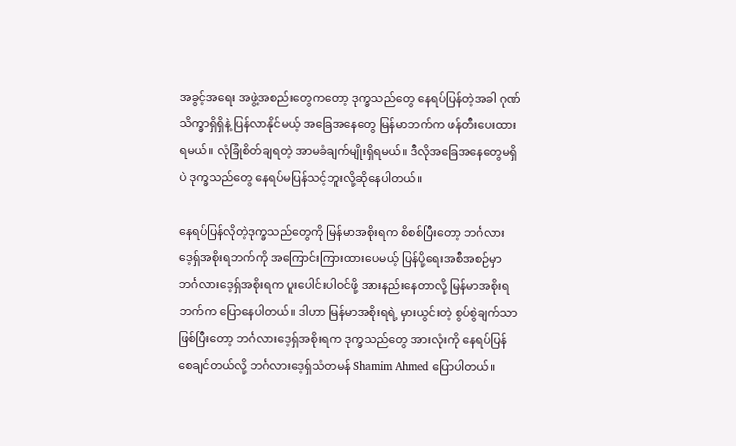အခွင့်အရေး အဖွဲ့အစည်းတွေကတော့ ဒုက္ခသည်တွေ နေရပ်ပြန်တဲ့အခါ ဂုဏ်သိက္ခာရှိရှိနဲ့ ပြန်လာနိုင်မယ့် အခြေအနေတွေ မြန်မာဘက်က ဖန်တီးပေးထားရမယ်။ လုံခြုံစိတ်ချရတဲ့ အာမခံချက်မျိုးရှိရမယ်။ ဒီလိုအခြေအနေတွေမရှိပဲ ဒုက္ခသည်တွေ နေရပ်မပြန်သင့်ဘူးလို့ဆိုနေပါတယ်။

နေရပ်ပြန်လိုတဲ့ဒုက္ခသည်တွေကို မြန်မာအစိုးရက စိစစ်ပြီးတော့ ဘင်္ဂလားဒေ့ရှ်အစိုးရဘက်ကို အကြောင်းကြားထားပေမယ့် ပြန်ပို့ရေးအစီအစဉ်မှာ ဘင်္ဂလားဒေ့ရှ်အစိုးရက ပူးပေါင်းပါဝင်ဖို့ အားနည်းနေတာလို့ မြန်မာအစိုးရဘက်က ပြောနေပါတယ်။ ဒါဟာ မြန်မာအစိုးရရဲ့ မှားယွင်းတဲ့ စွပ်စွဲချက်သာဖြစ်ပြီးတော့ ဘင်္ဂလားဒေ့ရှ်အစိုးရက ဒုက္ခသည်တွေ အားလုံးကို နေရပ်ပြန်စေချင်တယ်လို့ ဘင်္ဂလားဒေ့ရှ်သံတမန် Shamim Ahmed ပြောပါတယ်။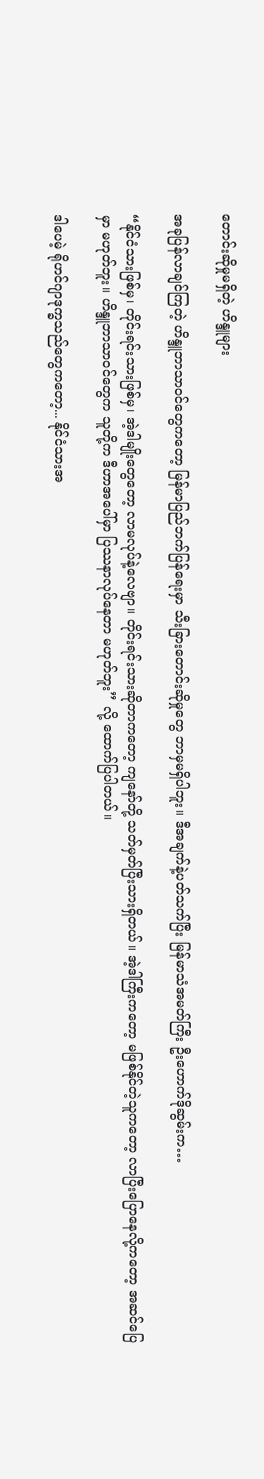တောင်းဆိုမှုမရှိတဲ့ ဟိန္ဒူများ

အခုပြန်လာချင်ကြတဲ့ ဟိန္ဒူဘာသာဝင်တွေကတော့ မြန်မာပြည်ဘက်ပြန်ရေးမှာ သီးခြားတောင်းဆိုမှုတွေ ဘာမှမရှိပါဘူး။ ဒီအချက်နဲ့ပတ်သက်ပြီး မြန်မာသံအမတ်ကြီး ဦးဟောက်ဒိုဆွမ်းက…

“နိုင်ငံသားဖြစ်မှ၊ တိုင်းရင်းသားဖြစ်မှ၊ အဲ့ဒါမျိုးတွေတော့ လာမလုပ်နဲ့လေဗျာ။ တိုင်းရင်းသားဆိုတာကတော့ ကျနော်တို့ သတ်မှတ်ပြီးသားရှိတယ်။ အဲ့ဒါကြီးကတော့ မဖြစ်နိုင်တဲ့သူကတော့ လာပြီးပြောနေလို့ကတော့ အဆင်ပြေမှာ မဟုတ်ဘူး။ ဟိန္ဒူဘာသာဝင်တွေက သူတို့က ဒီဟာအပေါ်မှာ ပြဿနာလုပ်နေတာ မဟုတ်ဘူး” လို့ ထောက်ပြပါတယ်။

ဒါပေမဲ့ ရိုဟင်ဂျာဒုက္ခသည်တွေကတော့... နိုင်ငံသားအ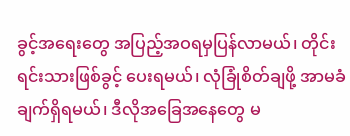ခွင့်အရေးတွေ အပြည့်အဝရမှပြန်လာမယ်၊ တိုင်းရင်းသားဖြစ်ခွင့် ပေးရမယ်၊ လုံခြုံစိတ်ချဖို့ အာမခံချက်ရှိရမယ်၊ ဒီလိုအခြေအနေတွေ မ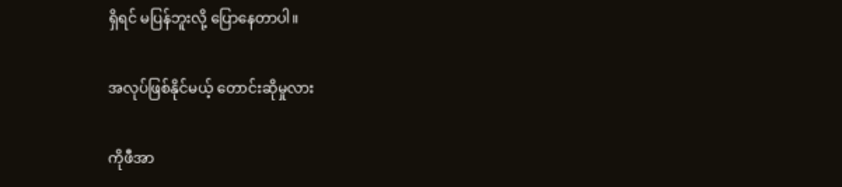ရှိရင် မပြန်ဘူးလို့ ပြောနေတာပါ။

အလုပ်ဖြစ်နိုင်မယ့် တောင်းဆိုမှုလား

ကိုဖီအာ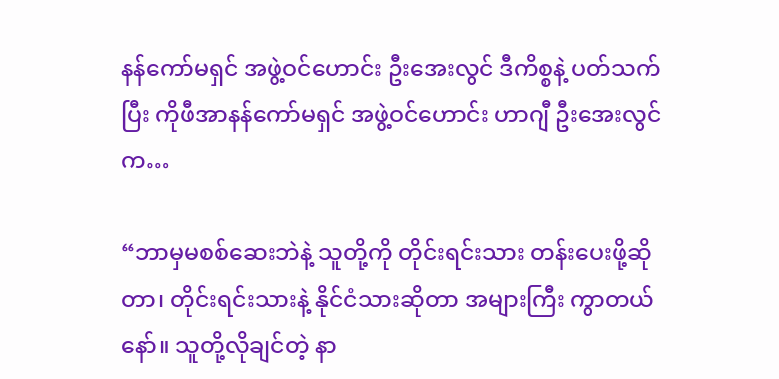နန်ကော်မရှင် အဖွဲ့ဝင်ဟောင်း ဦးအေးလွင် ဒီကိစ္စနဲ့ ပတ်သက်ပြီး ကိုဖီအာနန်ကော်မရှင် အဖွဲ့ဝင်ဟောင်း ဟာဂျီ ဦးအေးလွင်က…

“ဘာမှမစစ်ဆေးဘဲနဲ့ သူတို့ကို တိုင်းရင်းသား တန်းပေးဖို့ဆိုတာ၊ တိုင်းရင်းသားနဲ့ နိုင်ငံသားဆိုတာ အများကြီး ကွာတယ်နော်။ သူတို့လိုချင်တဲ့ နာ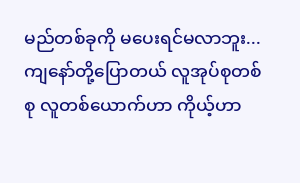မည်တစ်ခုကို မပေးရင်မလာဘူး... ကျနော်တို့ပြောတယ် လူအုပ်စုတစ်စု လူတစ်ယောက်ဟာ ကိုယ့်ဟာ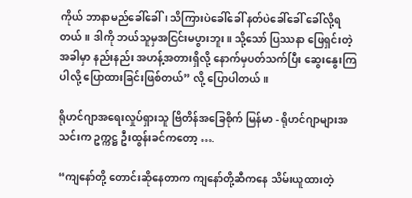ကိုယ် ဘာနာမည်ခေါ်ခေါ်၊ သိကြားပဲခေါ်ခေါ် နတ်ပဲခေါ်ခေါ် ခေါ်လို့ရတယ်။ ဒါကို ဘယ်သူမှအငြင်းမပွားဘူး။ သို့သော် ပြဿနာ ဖြေရှင်းတဲ့အခါမှာ နည်းနည်း အဟန့်အတားရှိလို့ နောက်မှပတ်သက်ပြီး ဆွေးနွေးကြပါလို့ ပြောထားခြင်းဖြစ်တယ်” လို့ ပြောပါတယ်။

ရိုဟင်ဂျာအရေးလှုပ်ရှားသူ ဗြိတိန်အခြေစိုက် မြန်မာ - ရိုဟင်ဂျာများအသင်းက ဥက္ကဋ္ဌ ဦးထွန်းခင်ကတော့ ….

“ကျနော်တို့ တောင်းဆိုနေတာက ကျနော်တို့ဆီကနေ သိမ်းယူထားတဲ့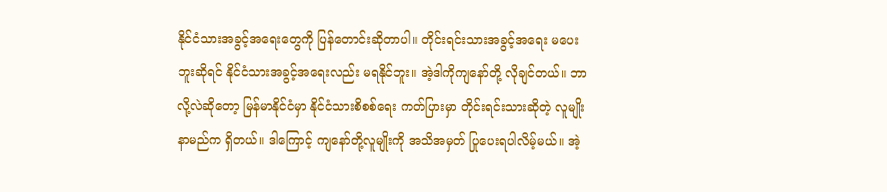နိုင်ငံသားအခွင့်အရေးတွေကို ပြန်တောင်းဆိုတာပါ။ တိုင်းရင်းသားအခွင့်အရေး မပေးဘူးဆိုရင် နိုင်ငံသားအခွင့်အရေးလည်း မရနိုင်ဘူး။ အဲ့ဒါကိုကျနော်တို့ လိုချင်တယ်။ ဘာလို့လဲဆိုတော့ မြန်မာနိုင်ငံမှာ နိုင်ငံသားစိစစ်ရေး ကတ်ပြားမှာ တိုင်းရင်းသားဆိုတဲ့ လူမျိုးနာမည်က ရှိတယ်။ ဒါကြောင့် ကျနော်တို့လူမျိုးကို အသိအမှတ် ပြုပေးရပါလိမ့်မယ်။ အဲ့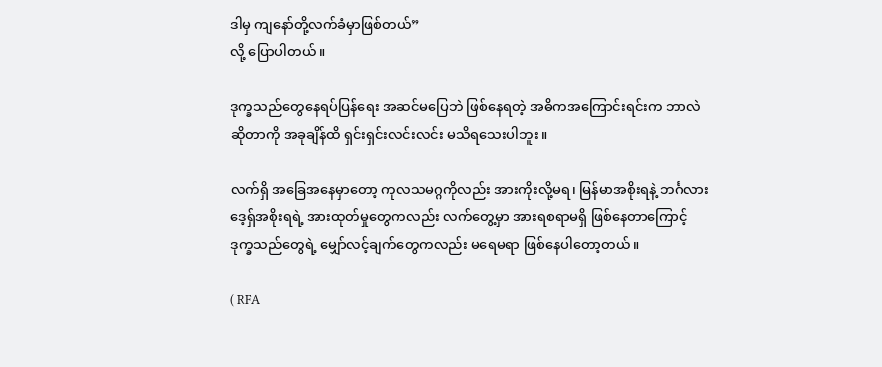ဒါမှ ကျနော်တို့လက်ခံမှာဖြစ်တယ်”
လို့ ပြောပါတယ်။

ဒုက္ခသည်တွေနေရပ်ပြန်ရေး အဆင်မပြေဘဲ ဖြစ်နေရတဲ့ အဓိကအကြောင်းရင်းက ဘာလဲဆိုတာကို အခုချိန်ထိ ရှင်းရှင်းလင်းလင်း မသိရသေးပါဘူး။

လက်ရှိ အခြေအနေမှာတော့ ကုလသမဂ္ဂကိုလည်း အားကိုးလို့မရ၊ မြန်မာအစိုးရနဲ့ ဘင်္ဂလားဒေ့ရှ်အစိုးရရဲ့ အားထုတ်မှုတွေကလည်း လက်တွေ့မှာ အားရစရာမရှိ ဖြစ်နေတာကြောင့် ဒုက္ခသည်တွေရဲ့ မျှော်လင့်ချက်တွေကလည်း မရေမရာ ဖြစ်နေပါတော့တယ်။

( RFA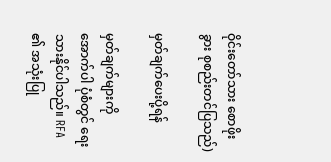ဝိုင်းတော်သား စောဖိုးခွား စုစည်းတင်ပြသည်)

မှတ်ချက်ပေးပို့ရန်

မှတ်ချက်များကို အောက်ပါ ပုံစံတွင် ရေးသားနိုင်ပါသည်။ RFA ၏ အသုံးပြု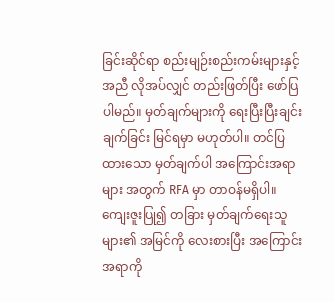ခြင်းဆိုင်ရာ စည်းမျဉ်းစည်းကမ်းများနှင့် အညီ လိုအပ်လျှင် တည်းဖြတ်ပြီး ဖော်ပြပါမည်။ မှတ်ချက်များကို ရေးပြီးပြီးချင်း ချက်ခြင်း မြင်ရမှာ မဟုတ်ပါ။ တင်ပြထားသော မှတ်ချက်ပါ အကြောင်းအရာများ အတွက် RFA မှာ တာဝန်မရှိပါ။ ကျေးဇူးပြု၍ တခြား မှတ်ချက်ရေးသူများ၏ အမြင်ကို လေးစားပြီး အကြောင်းအရာကို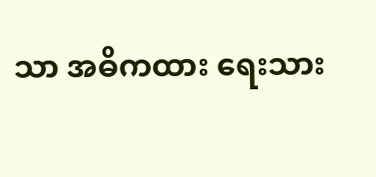သာ အဓိကထား ရေးသား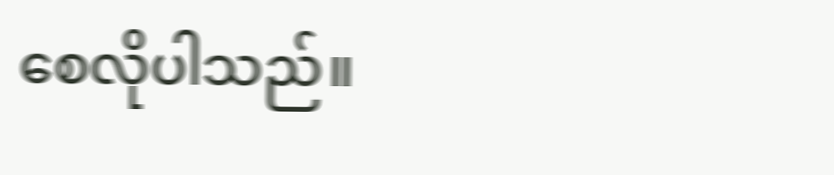စေလိုပါသည်။